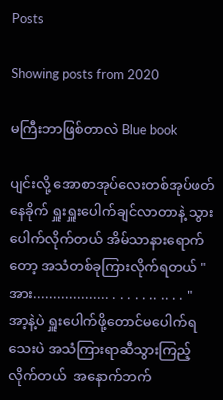Posts

Showing posts from 2020

မကြီးဘာဖြစ်တာလဲ Blue book

ပျင်းလို့ အောစာအုပ်လေးတစ်အုပ်ဖတ်နေခိုက် ရှူးရှူးပေါက်ချင်လာတာနဲ့ သွားပေါက်လိုက်တယ် အိမ်သာနားရောက်တော့ အသံတစ်ခုကြားလိုက်ရတယ် "အား................... . . . . . .. .. . . " အာ့နဲ့ပဲ ရှူးပေါက်ဖို့တောင်မပေါက်ရသေးပဲ အသံကြားရာဆီသွားကြည့်လိုက်တယ်  အနောက်ဘက်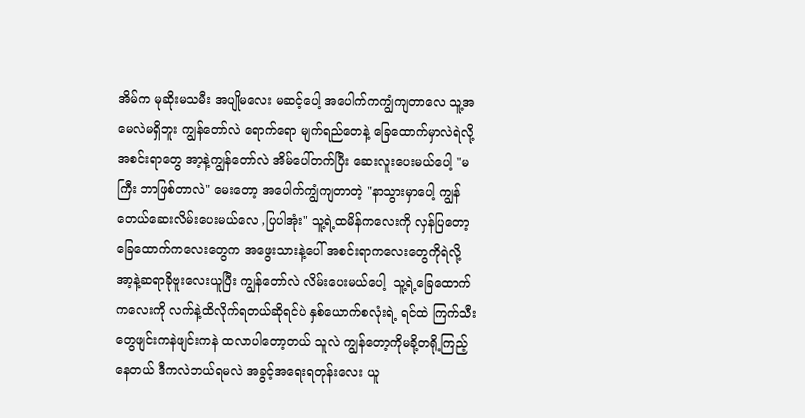အိမ်က မုဆိုးမသမီး အပျိုမလေး မဆင့်ပေါ့ အပေါက်ကကျွံကျတာလေ သူ့အမေလဲမရှိဘူး ကျွန်တော်လဲ ရောက်ရော မျက်ရည်တေနဲ့ ခြေထောက်မှာလဲရဲလို့အစင်းရာတွေ အာ့နဲ့ကျွန်တော်လဲ အိမ်ပေါ်တက်ပြီး ဆေးလူးပေးမယ်ပေါ့ "မကြီး ဘာဖြစ်တာလဲ" မေးတော့ အပေါက်ကျွံကျတာတဲ့ "နာသွားမှာပေါ့ ကျွန်တေယ်ဆေးလိမ်းပေးမယ်လေ ,ပြပါအုံး" သူ့ရဲ့ထမိန်ကလေးကို လှန်ပြတော့ခြေထောက်ကလေးတွေက အဖွေးသားနဲ့ပေါ် အစင်းရာကလေးတွေကိုရဲလို့  အာ့နဲ့ဆရာခိုဗူးလေးယူပြီး ကျွန်တော်လဲ လိမ်းပေးမယ်ပေါ့  သူ့ရဲ့ခြေထောက်ကလေးကို လက်နဲ့ထိလိုက်ရတယ်ဆိုရင်ပဲ နှစ်ယောက်စလုံးရဲ့ ရင်ထဲ ကြက်သီးတွေဖျင်းကနဲဖျင်းကနဲ ထလာပါတော့တယ် သူလဲ ကျွန်တော့ကိုမခို့တရို့ကြည့်နေတယ် ဒီကလဲဘယ်ရမလဲ အခွင့်အရေးရတုန်းလေး ယူ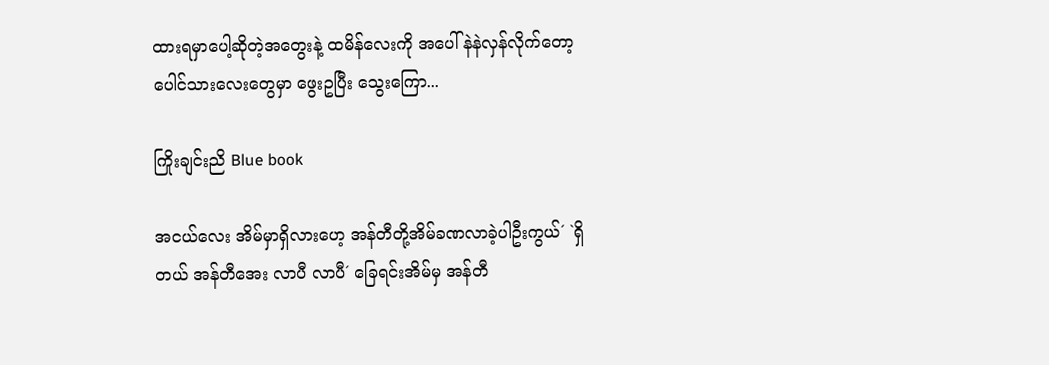ထားရမှာပေါ့ဆိုတဲ့အတွေးနဲ့ ထမိန်လေးကို အပေါ်နဲနဲလှန်လိုက်တော့ ပေါင်သားလေးတွေမှာ ဖွေးဥပြီး သွေးကြော...

ကြိုးချင်းညိ Blue book

အငယ်လေး အိမ်မှာရှိလားဟေ့ အန်တီတို့အိမ်ခဏလာခဲ့ပါဦးကွယ်´ `ရှိတယ် အန်တီအေး လာပီ လာပီ´ ခြေရင်းအိမ်မှ အန်တီ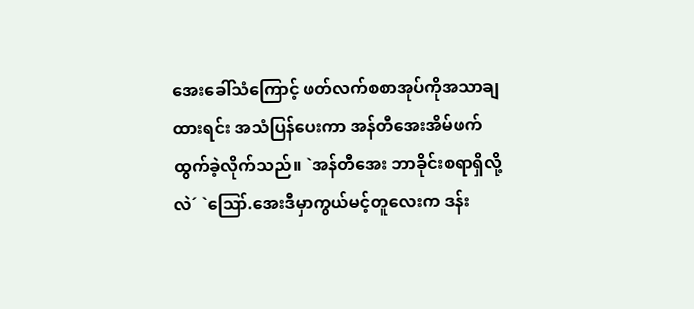အေးခေါ်သံကြောင့် ဖတ်လက်စစာအုပ်ကိုအသာချထားရင်း အသံပြန်ပေးကာ အန်တီအေးအိမ်ဖက်ထွက်ခဲ့လိုက်သည်။ `အန်တီအေး ဘာခိုင်းစရာရှိလို့လဲ´ `ဪ.အေးဒီမှာကွယ်မင့်တူလေးက ဒန်း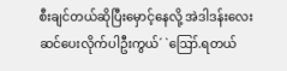စီးချင်တယ်ဆိုပြီးမှောင့်နေလို့ အဲဒါဒန်းလေးဆင်ပေးလိုက်ပါဦးကွယ်´ `ဪ.ရတယ်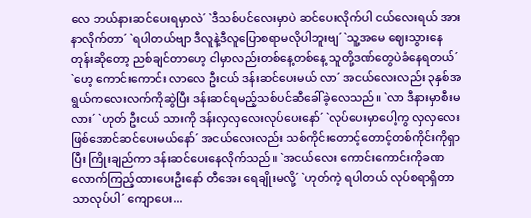လေ ဘယ်နားဆင်ပေးရမှာလဲ´ `ဒီသစ်ပင်လေးမှာပဲ ဆင်ပေးလိုက်ပါ ငယ်လေးရယ် အားနာလိုက်တာ´ `ရပါတယ်ဗျာ ဒီလူနဲ့ဒီလူပြောစရာမလိုပါဘူးဗျ´ `သူ့အမေ ဈေးသွားနေတုန်းဆိုတော့ ညစ်ချင်တာဟေ့ ငါမှာလည်းတစ်နေ့တစ်နေ့ သူတို့ဒဏ်တွေပဲခံနေရတယ်´  `ဟေ့ ကောင်းကောင်း လာလေ ဦးငယ် ဒန်းဆင်ပေးမယ် လာ´ အငယ်လေးလည်း ၃နှစ်အရွယ်ကလေးလက်ကိုဆွဲပြီး ဒန်းဆင်ရမည့်သစ်ပင်ဆီခေါ်ခဲ့လေသည်။ `လာ ဒီနားမှာစီးမလား´ `ဟုတ် ဦးငယ် သားကို ဒန်းလှလှလေးလုပ်ပေးနော်´ `လုပ်ပေးမှာပေါ့ကွ လှလှလေးဖြစ်အောင်ဆင်ပေးမယ်နော်´ အငယ်လေးလည်း သစ်ကိုင်းတောင့်တောင့်တစ်ကိုင်းကိုရှာပြီး ကြိုးချည်ကာ ဒန်းဆင်ပေးနေလိုက်သည်။ `အငယ်လေး ကောင်းကောင်းကိုခဏလောက်ကြည့်ထားပေးဦးနော် တီအေး ရေချိုးမလို့´ `ဟုတ်ကဲ့ ရပါတယ် လုပ်စရာရှိတာသာလုပ်ပါ´ ကျောပေး...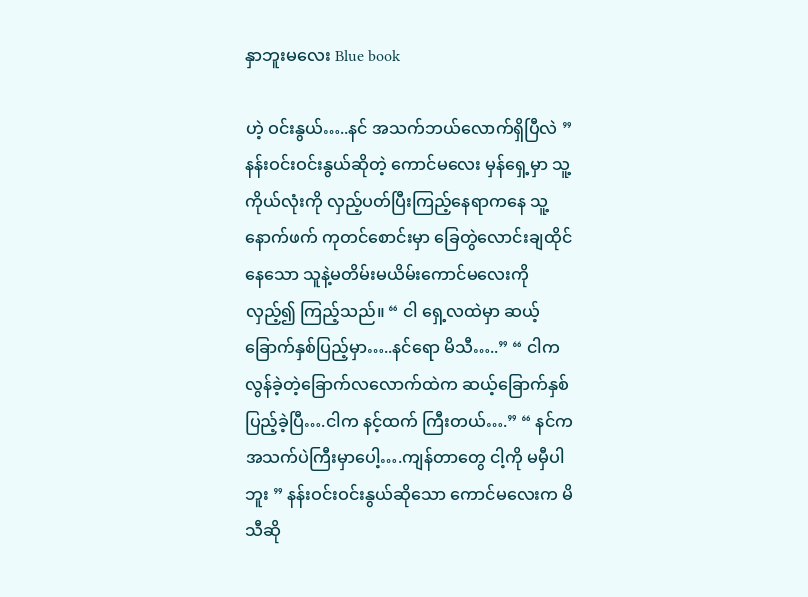နှာဘူးမလေး Blue book

ဟဲ့ ဝင်းနွယ်…..နင် အသက်ဘယ်လောက်ရှိပြီလဲ ” နန်းဝင်းဝင်းနွယ်ဆိုတဲ့ ကောင်မလေး မှန်ရှေ့မှာ သူ့ကိုယ်လုံးကို လှည့်ပတ်ပြီးကြည့်နေရာကနေ သူ့နောက်ဖက် ကုတင်စောင်းမှာ ခြေတွဲလောင်းချထိုင်နေသော သူနဲ့မတိမ်းမယိမ်းကောင်မလေးကို လှည့်၍ ကြည့်သည်။ “ ငါ ရှေ့လထဲမှာ ဆယ့်ခြောက်နှစ်ပြည့်မှာ…..နင်ရော မိသီ…..” “ ငါက လွန်ခဲ့တဲ့ခြောက်လလောက်ထဲက ဆယ့်ခြောက်နှစ်ပြည့်ခဲ့ပြီ….ငါက နင့်ထက် ကြီးတယ်….” “ နင်က အသက်ပဲကြီးမှာပေါ့….ကျန်တာတွေ ငါ့ကို မမှီပါဘူး ” နန်းဝင်းဝင်းနွယ်ဆိုသော ကောင်မလေးက မိသီဆို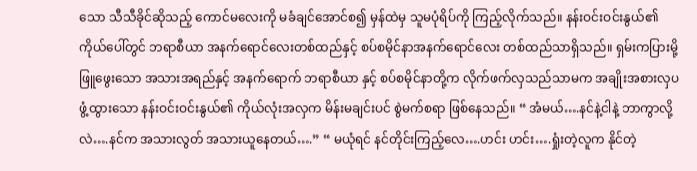သော သီသီခိုင်ဆိုသည့် ကောင်မလေးကို မခံချင်အောင်စ၍ မှန်ထဲမှ သူမပုံရိပ်ကို ကြည့်လိုက်သည်။ နန်းဝင်းဝင်းနွယ်၏ ကိုယ်ပေါ်တွင် ဘရာစီယာ အနက်ရောင်လေးတစ်ထည်နှင့် စပ်စမိုင်နာအနက်ရောင်လေး တစ်ထည်သာရှိသည်။ ရှမ်းကပြားမို့ ဖြူဖွေးသော အသားအရည်နှင့် အနက်ရောက် ဘရာစီယာ နှင့် စပ်စမိုင်နာတို့က လိုက်ဖက်လှသည်သာမက အချိုးအစားလှပဖွံ့ထွားသော နန်းဝင်းဝင်းနွယ်၏ ကိုယ်လုံးအလှက မိန်းမချင်းပင် စွဲမက်စရာ ဖြစ်နေသည်။ “ အံမယ်….နင်နဲ့ငါနဲ့ ဘာကွာလို့လဲ….နင်က အသားလွတ် အသားယူနေတယ်….” “ မယုံရင် နင်တိုင်းကြည့်လေ….ဟင်း ဟင်း….ရှုံးတဲ့လူက နိုင်တဲ့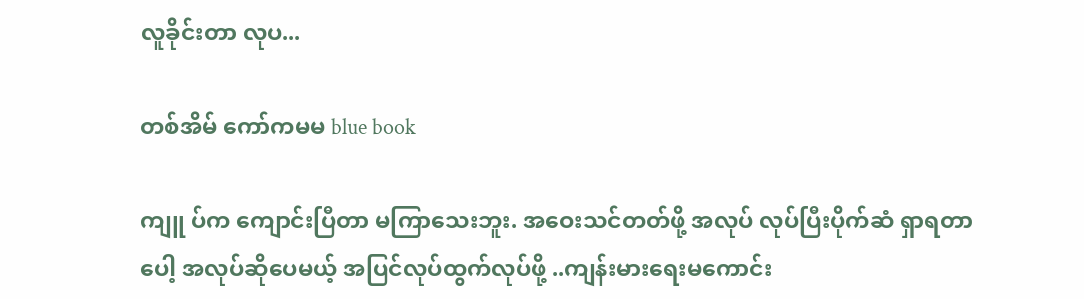လူခိုင်းတာ လုပ...

တစ်အိမ် ကော်ကမမ blue book

ကျူ ပ်က ကျောင်းပြီတာ မကြာသေးဘူး. အဝေးသင်တတ်ဖို့ အလုပ် လုပ်ပြီးပိုက်ဆံ ရှာရတာပေါ့ အလုပ်ဆိုပေမယ့် အပြင်လုပ်ထွက်လုပ်ဖို့ ..ကျန်းမားရေးမကောင်း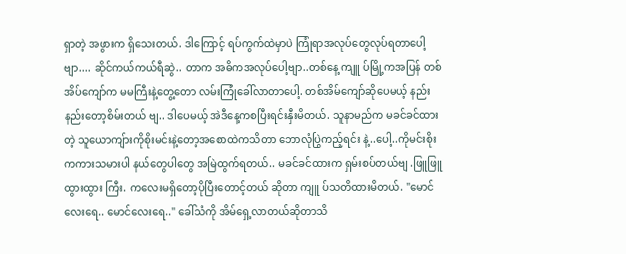ရှာတဲ့ အဖွားက ရှိသေးတယ်. ဒါကြောင့် ရပ်ကွက်ထဲမှာပဲ ကြုံရာအလုပ်တွေလုပ်ရတာပေါ့ဗျာ.... ဆိုင်ကယ်ကယ်ရီဆွဲ.. တာက အဓိကအလုပ်ပေါ့ဗျာ..တစ်နေ့ ကျူ ပ်မြို့ကအပြန် တစ်အိပ်ကျော်က မမကြီးနဲ့တွေ့တော လမ်းကြုံခေါ်လာတာပေါ့. တစ်အိမ်ကျော်ဆိုပေမယ့် နည်းနည်းတော့စိမ်းတယ် ဗျ.. ဒါပေမယ့် အဲဒီနေ့ကစပြီးရင်းနှီးမိတယ်. သူနာမည်က မခင်ခင်ထားတဲ့ သူယောကျ်ားကိုစိုးမင်းနဲ့တော့အစောထဲကသိတာ ဘောလုံပြွဲကည့်ရင်း နဲ့..ပေါ့..ကိုမင်းစိုးကကားသမားပါ နယ်တွေပါတွေ အမြဲထွက်ရတယ်.. မခင်ခင်ထားက ရှမ်းစပ်တယ်ဗျ .ဖြူဖြူ ထွားထွား ကြီး. ကလေးမရှိတော့ပိုပြီးတောင့်တယ် ဆိုတာ ကျူ ပ်သတိထားမိတယ်. "မောင်လေးရေ.. မောင်လေးရေ.." ခေါ်သံကို အိမ်ရှေ့လာတယ်ဆိုတာသိ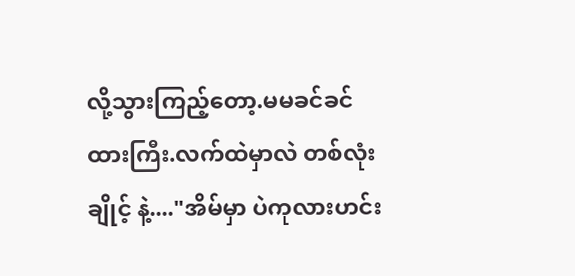လို့သွားကြည့်တော့.မမခင်ခင်ထားကြီး.လက်ထဲမှာလဲ တစ်လုံးချိုင့် နဲ့...."အိမ်မှာ ပဲကုလားဟင်း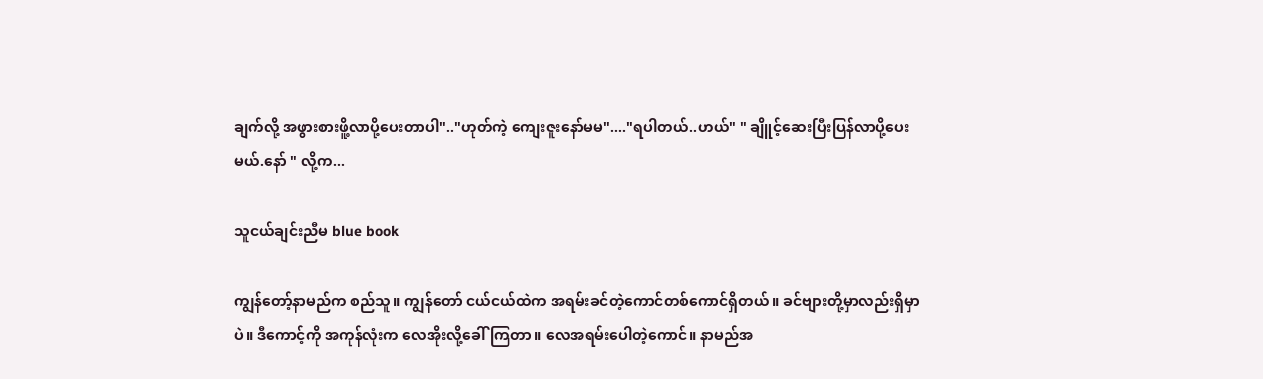ချက်လို့ အဖွားစားဖိူ့လာပို့ပေးတာပါ".."ဟုတ်ကဲ့ ကျေးဇူးနော်မမ"...."ရပါတယ်..ဟယ်" " ချိူင့်ဆေးပြီးပြန်လာပို့ပေးမယ်.နော် " လို့က...

သူငယ်ချင်းညီမ blue book

ကျွန်တော့်နာမည်က စည်သူ။ ကျွန်တော် ငယ်ငယ်ထဲက အရမ်းခင်တဲ့ကောင်တစ်ကောင်ရှိတယ်။ ခင်ဗျားတို့မှာလည်းရှိမှာပဲ။ ဒီကောင့်ကို အကုန်လုံးက လေအိုးလို့ခေါ်ကြတာ။ လေအရမ်းပေါတဲ့ကောင်။ နာမည်အ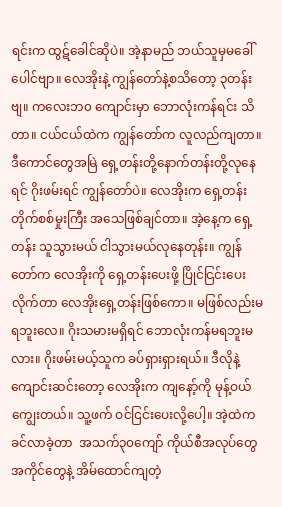ရင်းက ထွဋ်ခေါင်ဆိုပဲ။ အဲ့နာမည် ဘယ်သူမှမခေါ်ပေါင်ဗျာ။ လေအိုးနဲ့ ကျွန်တော်နဲ့စသိတော့ ၃တန်းဗျ။ ကလေးဘ၀ ကျောင်းမှာ ဘောလုံးကန်ရင်း သိတာ။ ငယ်ငယ်ထဲက ကျွန်တော်က လူလည်ကျတာ။ ဒီကောင်တွေအမြဲ ရှေ့တန်းတို့နောက်တန်းတို့လုနေရင် ဂိုးဖမ်းရင် ကျွန်တော်ပဲ။ လေအိုးက ရှေ့တန်းတိုက်စစ်မှုးကြီး အသေဖြစ်ချင်တာ။ အဲ့နေ့က ရှေ့တန်း သူသွားမယ် ငါသွားမယ်လုနေတုန်း။ ကျွန်တော်က လေအိုးကို ရှေ့တန်းပေးဖို့ ပြိုင်ငြင်းပေးလိုက်တာ လေအိုးရှေ့တန်းဖြစ်ကော။ မဖြစ်လည်းမရဘူးလေ။ ဂိုးသမားမရှိရင် ဘောလုံးကန်မရဘူးမလား။ ဂိုးဖမ်းမယ့်သူက ခပ်ရှားရှားရယ်။ ဒီလိုနဲ့ ကျောင်းဆင်းတော့ လေအိုးက ကျနော့်ကို မုန့်ဝယ်ကျွေးတယ်။ သူ့ဖက် ဝင်ငြင်းပေးလို့ပေါ့။ အဲ့ထဲက ခင်လာခဲ့တာ  အသက်၃၀ကျော် ကိုယ်စီအလုပ်တွေအကိုင်တွေနဲ့ အိမ်ထောင်ကျတဲ့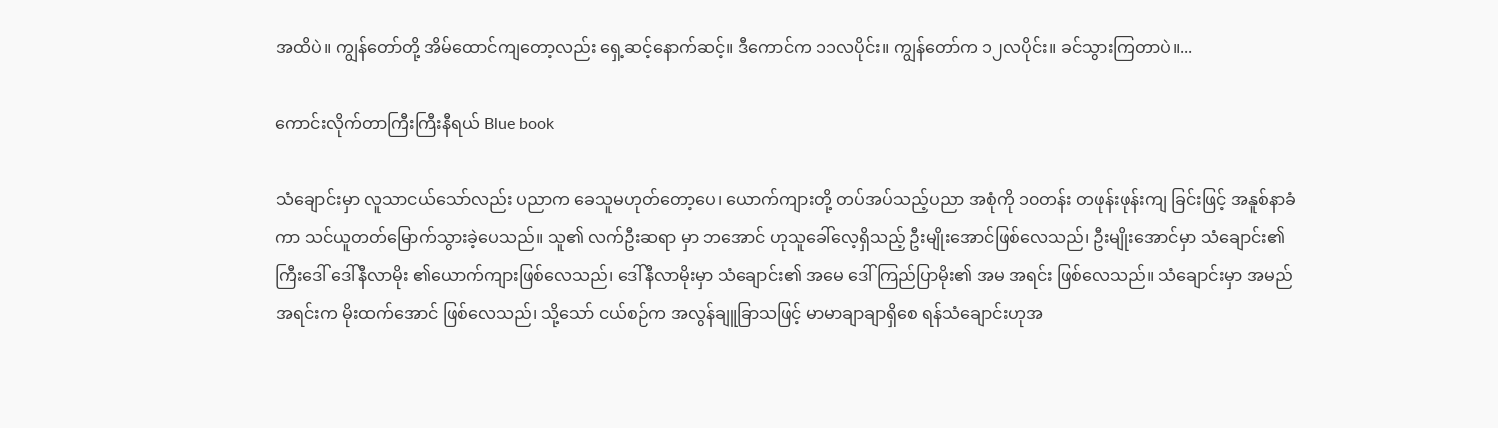အထိပဲ။ ကျွန်တော်တို့ အိမ်ထောင်ကျတော့လည်း ရှေ့ဆင့်နောက်ဆင့်။ ဒီကောင်က ၁၁လပိုင်း။ ကျွန်တော်က ၁၂လပိုင်း။ ခင်သွားကြတာပဲ။...

ကောင်းလိုက်တာကြီးကြီးနီရယ် Blue book

သံချောင်းမှာ လူသာငယ်သော်လည်း ပညာက ခေသူမဟုတ်တော့ပေ၊ ယောက်ကျားတို့ တပ်အပ်သည့်ပညာ အစုံကို ၁၀တန်း တဖုန်းဖုန်းကျ ခြင်းဖြင့် အနူစ်နာခံကာ သင်ယူတတ်မြောက်သွားခဲ့ပေသည်။ သူ၏ လက်ဦးဆရာ မှာ ဘအောင် ဟုသူခေါ်လေ့ရှိသည့် ဦးမျိုးအောင်ဖြစ်လေသည်၊ ဦးမျိုးအောင်မှာ သံချောင်း၏ ကြီးဒေါ် ဒေါ်နီလာမိုး ၏ယောက်ကျားဖြစ်လေသည်၊ ဒေါ်နီလာမိုးမှာ သံချောင်း၏ အမေ ဒေါ်ကြည်ပြာမိုး၏ အမ အရင်း ဖြစ်လေသည်။ သံချောင်းမှာ အမည်အရင်းက မိုးထက်အောင် ဖြစ်လေသည်၊ သို့သော် ငယ်စဉ်က အလွန်ချူခြာသဖြင့် မာမာချာချာရှိစေ ရန်သံချောင်းဟုအ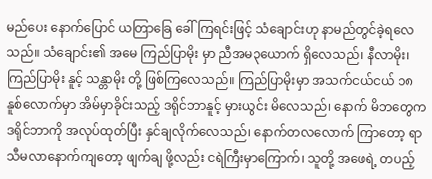မည်ပေး နောက်ပြောင် ယတြာခြေ ခေါ်ကြရင်းဖြင့် သံချောင်းဟု နာမည်တွင်ခဲ့ရလေသည်။ သံချောင်း၏ အမေ ကြည်ပြာမိုး မှာ ညီအမ၃ယောက် ရှိလေသည်၊ နီလာမိုး၊ ကြည်ပြာမိုး နူင့် သန္တာမိုး တို့ ဖြစ်ကြလေသည်။ ကြည်ပြာမိုးမှာ အသက်ငယ်ငယ် ၁၈ နူစ်လောက်မှာ အိမ်မှာခိုင်းသည့် ဒရိုင်ဘာနူင့် မှားယွင်း မိလေသည်၊ နောက် မိဘတွေက ဒရိုင်ဘာကို အလုပ်ထုတ်ပြီး နှင်ချလိုက်လေသည်၊ နောက်တလလောက် ကြာတော့ ရာသီမလာနောက်ကျတော့ ဖျက်ချ ဖို့လည်း ငရဲကြီးမှာကြောက်၊ သူတို့ အဖေရဲ့ တပည့်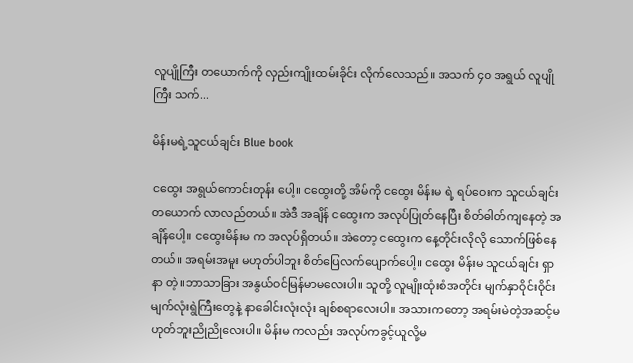လူပျိုကြီး တယောက်ကို လှည်းကျိုးထမ်းခိုင်း လိုက်လေသည်။ အသက် ၄၀ အရွယ် လူပျိုကြီး သက်...

မိန်းမရဲ့သူငယ်ချင်း Blue book

ငထွေး အရွယ်ကောင်းတုန်း ပေါ့။ ငထွေးတို့ အိမ်ကို ငထွေး မိန်းမ ရဲ့ ရပ်ဝေးက သူငယ်ချင်းတယောက် လာလည်တယ်။ အဲဒီ အချိန် ငထွေးက အလုပ်ပြုတ်နေပြီး စိတ်ဓါတ်ကျနေတဲ့ အချိန်ပေါ့။ ငထွေးမိန်းမ က အလုပ်ရှိတယ်။ အဲတော့ ငထွေးက နေ့တိုင်းလိုလို သောက်ဖြစ်နေတယ်။ အရမ်းအမူး မဟုတ်ပါဘူး စိတ်ပြေလက်ပျောက်ပေါ့။ ငထွေး မိန်းမ သူငယ်ချင်း ရှာနာ တဲ့။ဘာသာခြား အနွယ်ဝင်မြန်မာမလေးပါ။ သူတို့ လူမျိုးထုံးစံအတိုင်း မျက်နှာဝိုင်းဝိုင်း မျက်လုံးရွဲကြီးတွေနဲ့ နာခေါင်းလုံးလုံး ချစ်စရာလေးပါ။ အသားကတော့ အရမ်းမဲတဲ့အဆင့်မဟုတ်ဘူးညိုညိုလေးပါ။ မိန်းမ ကလည်း အလုပ်ကခွင့်ယူလို့မ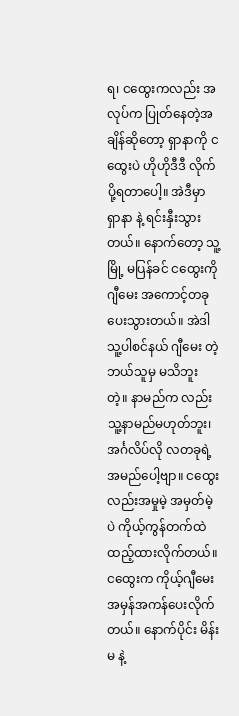ရ၊ ငထွေးကလည်း အလုပ်က ပြုတ်နေတဲ့အချိန်ဆိုတော့ ရှာနာကို ငထွေးပဲ ဟိုဟိုဒီဒီ လိုက်ပို့ရတာပေါ့။ အဲဒီမှာ ရှာနာ နဲ့ ရင်းနှီးသွားတယ်။ နောက်တော့ သူ့မြို့ မပြန်ခင် ငထွေးကို ဂျီမေး အကောင့်တခု ပေးသွားတယ်။ အဲဒါ သူ့ပါစင်နယ် ဂျီမေး တဲ့ ဘယ်သူမှ မသိဘူးတဲ့။ နာမည်က လည်း သူ့နာမည်မဟုတ်ဘူး၊ အင်္ဂလိပ်လို လတခုရဲ့ အမည်ပေါ့ဗျာ။ ငထွေးလည်းအမှုမဲ့ အမှတ်မဲ့ ပဲ ကိုယ့်ကွန်တက်ထဲ ထည့်ထားလိုက်တယ်။ ငထွေးက ကိုယ့်ဂျီမေး အမှန်အကန်ပေးလိုက်တယ်။ နောက်ပိုင်း မိန်းမ နဲ့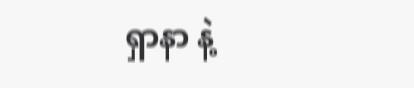ရှာနာ နဲ့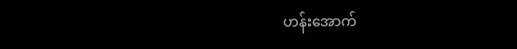ဟန်းအောက်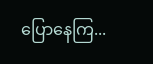ပြောနေကြ...